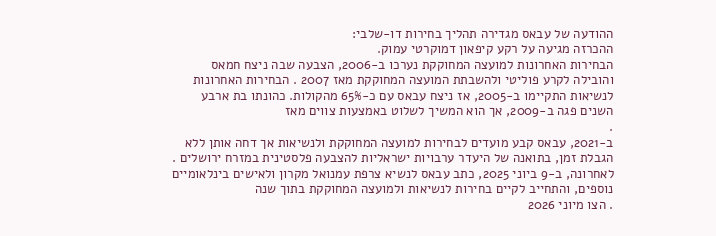ההודעה של עבאס מגדירה תהליך בחירות דו-שלבי:
ההכרזה מגיעה על רקע קיפאון דמוקרטי עמוק.
הבחירות האחרונות למועצה המחוקקת נערכו ב-2006, הצבעה שבה ניצח חמאס והובילה לקרע פוליטי ולהשבתת המועצה המחוקקת מאז 2007 . הבחירות האחרונות לנשיאות התקיימו ב-2005, אז ניצח עבאס עם כ-65% מהקולות. כהונתו בת ארבע השנים פגה ב-2009, אך הוא המשיך לשלוט באמצעות צווים מאז
.
ב-2021, עבאס קבע מועדים לבחירות למועצה המחוקקת ולנשיאות אך דחה אותן ללא הגבלת זמן, בתואנה של היעדר ערבויות ישראליות להצבעה פלסטינית במזרח ירושלים . לאחרונה, ב-9 ביוני 2025, כתב עבאס לנשיא צרפת עמנואל מקרון ולאישים בינלאומיים נוספים, והתחייב לקיים בחירות לנשיאות ולמועצה המחוקקת בתוך שנה
. הצו מיוני 2026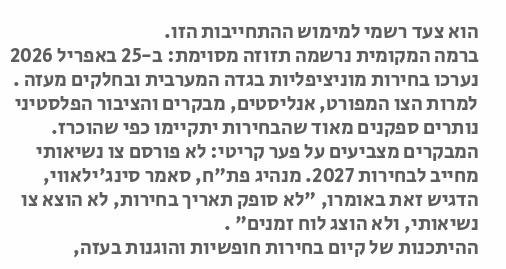הוא צעד רשמי למימוש ההתחייבות הזו.
ברמה המקומית נרשמה תזוזה מסוימת: ב-25 באפריל 2026 נערכו בחירות מוניציפליות בגדה המערבית ובחלקים מעזה .
למרות הצו המפורט, אנליסטים, מבקרים והציבור הפלסטיני נותרים ספקנים מאוד שהבחירות יתקיימו כפי שהוכרז.
המבקרים מצביעים על פער קריטי: לא פורסם צו נשיאותי מחייב לבחירות 2027. מנהיג פת"ח, סאמר סינג'ילאווי, הדגיש זאת באומרו, "לא סופק תאריך בחירות, לא הוצא צו נשיאותי, ולא הוצג לוח זמנים" .
ההיתכנות של קיום בחירות חופשיות והוגנות בעזה,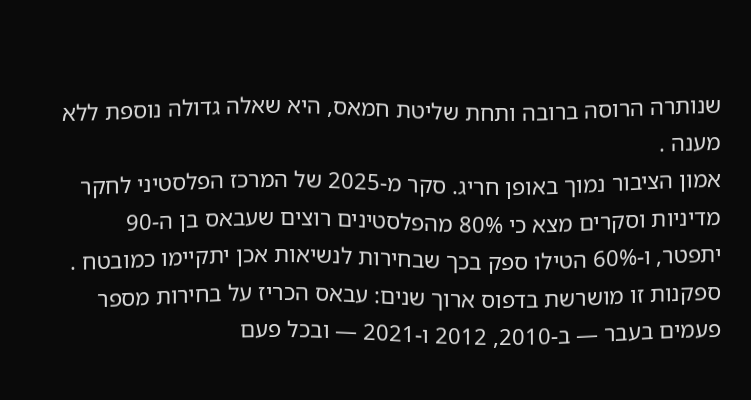שנותרה הרוסה ברובה ותחת שליטת חמאס, היא שאלה גדולה נוספת ללא מענה .
אמון הציבור נמוך באופן חריג. סקר מ-2025 של המרכז הפלסטיני לחקר מדיניות וסקרים מצא כי 80% מהפלסטינים רוצים שעבאס בן ה-90 יתפטר, ו-60% הטילו ספק בכך שבחירות לנשיאות אכן יתקיימו כמובטח . ספקנות זו מושרשת בדפוס ארוך שנים: עבאס הכריז על בחירות מספר פעמים בעבר — ב-2010, 2012 ו-2021 — ובכל פעם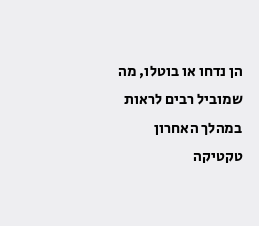הן נדחו או בוטלו, מה שמוביל רבים לראות במהלך האחרון טקטיקה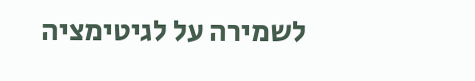לשמירה על לגיטימציה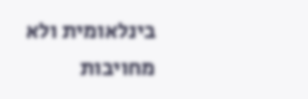בינלאומית ולא מחויבות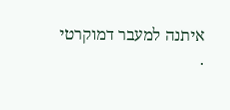איתנה למעבר דמוקרטי
.